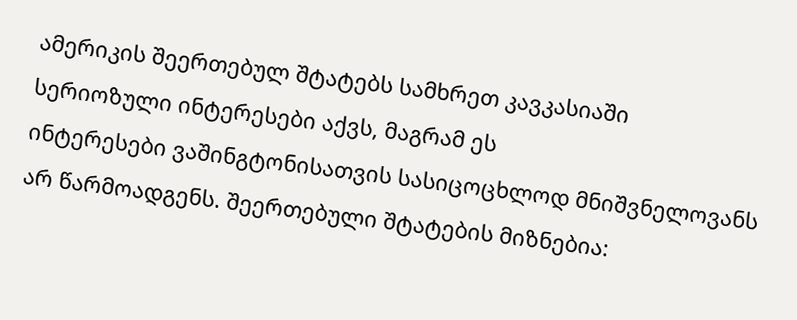ამერიკის შეერთებულ შტატებს სამხრეთ კავკასიაში სერიოზული ინტერესები აქვს, მაგრამ ეს
ინტერესები ვაშინგტონისათვის სასიცოცხლოდ მნიშვნელოვანს არ წარმოადგენს. შეერთებული შტატების მიზნებია: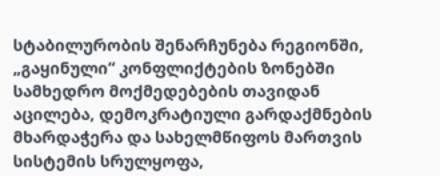სტაბილურობის შენარჩუნება რეგიონში, „გაყინული“ კონფლიქტების ზონებში სამხედრო მოქმედებების თავიდან აცილება, დემოკრატიული გარდაქმნების მხარდაჭერა და სახელმწიფოს მართვის სისტემის სრულყოფა,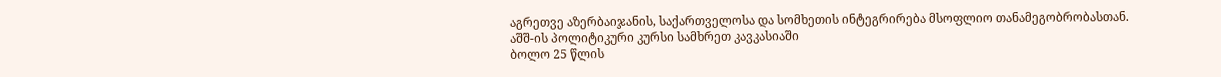აგრეთვე აზერბაიჯანის, საქართველოსა და სომხეთის ინტეგრირება მსოფლიო თანამეგობრობასთან.
აშშ-ის პოლიტიკური კურსი სამხრეთ კავკასიაში
ბოლო 25 წლის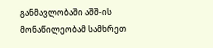განმავლობაში აშშ-ის მონაწილეობამ სამხრეთ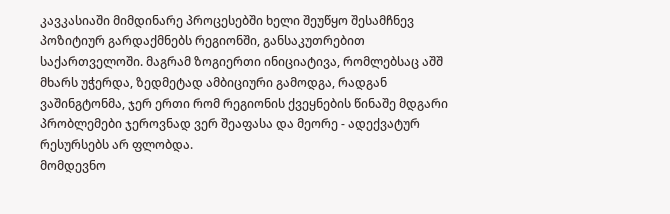კავკასიაში მიმდინარე პროცესებში ხელი შეუწყო შესამჩნევ პოზიტიურ გარდაქმნებს რეგიონში, განსაკუთრებით საქართველოში. მაგრამ ზოგიერთი ინიციატივა, რომლებსაც აშშ მხარს უჭერდა, ზედმეტად ამბიციური გამოდგა, რადგან ვაშინგტონმა, ჯერ ერთი რომ რეგიონის ქვეყნების წინაშე მდგარი პრობლემები ჯეროვნად ვერ შეაფასა და მეორე - ადექვატურ რესურსებს არ ფლობდა.
მომდევნო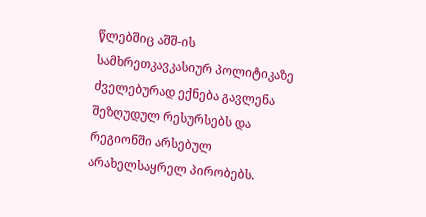წლებშიც აშშ-ის სამხრეთკავკასიურ პოლიტიკაზე ძველებურად ექნება გავლენა შეზღუდულ რესურსებს და რეგიონში არსებულ არახელსაყრელ პირობებს.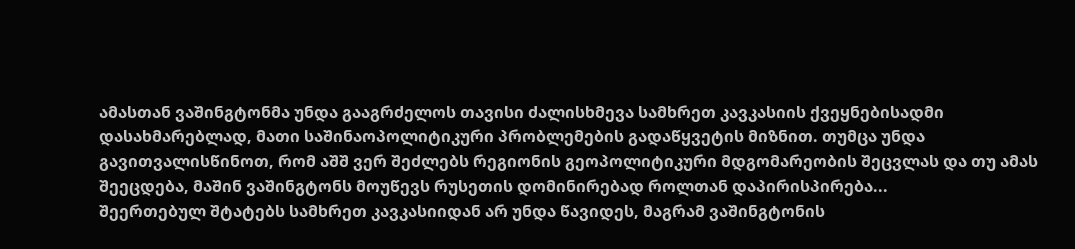ამასთან ვაშინგტონმა უნდა გააგრძელოს თავისი ძალისხმევა სამხრეთ კავკასიის ქვეყნებისადმი დასახმარებლად, მათი საშინაოპოლიტიკური პრობლემების გადაწყვეტის მიზნით. თუმცა უნდა გავითვალისწინოთ, რომ აშშ ვერ შეძლებს რეგიონის გეოპოლიტიკური მდგომარეობის შეცვლას და თუ ამას შეეცდება, მაშინ ვაშინგტონს მოუწევს რუსეთის დომინირებად როლთან დაპირისპირება...
შეერთებულ შტატებს სამხრეთ კავკასიიდან არ უნდა წავიდეს, მაგრამ ვაშინგტონის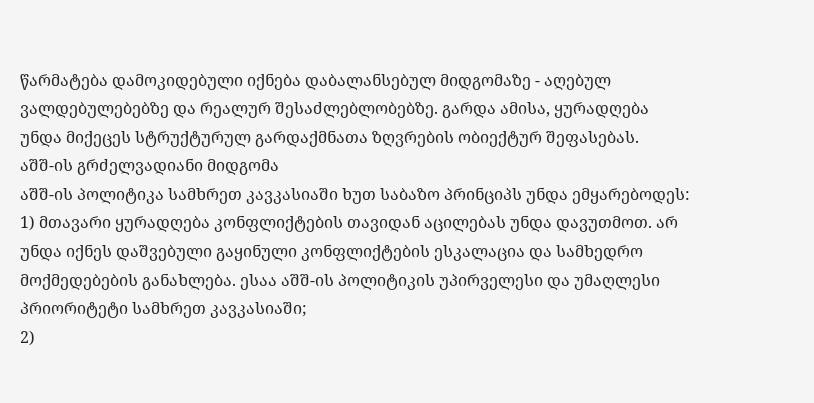წარმატება დამოკიდებული იქნება დაბალანსებულ მიდგომაზე - აღებულ ვალდებულებებზე და რეალურ შესაძლებლობებზე. გარდა ამისა, ყურადღება უნდა მიქეცეს სტრუქტურულ გარდაქმნათა ზღვრების ობიექტურ შეფასებას.
აშშ-ის გრძელვადიანი მიდგომა
აშშ-ის პოლიტიკა სამხრეთ კავკასიაში ხუთ საბაზო პრინციპს უნდა ემყარებოდეს:
1) მთავარი ყურადღება კონფლიქტების თავიდან აცილებას უნდა დავუთმოთ. არ უნდა იქნეს დაშვებული გაყინული კონფლიქტების ესკალაცია და სამხედრო მოქმედებების განახლება. ესაა აშშ-ის პოლიტიკის უპირველესი და უმაღლესი პრიორიტეტი სამხრეთ კავკასიაში;
2)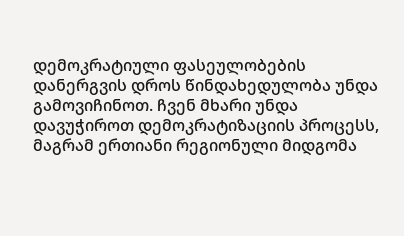დემოკრატიული ფასეულობების დანერგვის დროს წინდახედულობა უნდა გამოვიჩინოთ. ჩვენ მხარი უნდა დავუჭიროთ დემოკრატიზაციის პროცესს, მაგრამ ერთიანი რეგიონული მიდგომა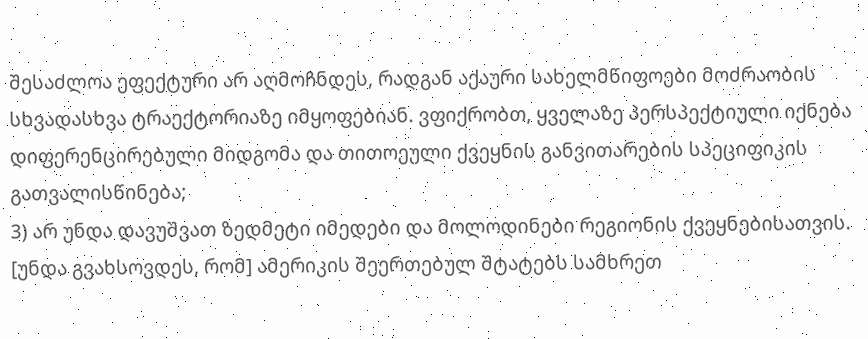შესაძლოა ეფექტური არ აღმოჩნდეს, რადგან აქაური სახელმწიფოები მოძრაობის სხვადასხვა ტრაექტორიაზე იმყოფებიან. ვფიქრობთ, ყველაზე პერსპექტიული იქნება დიფერენცირებული მიდგომა და თითოეული ქვეყნის განვითარების სპეციფიკის გათვალისწინება;
3) არ უნდა დავუშვათ ზედმეტი იმედები და მოლოდინები რეგიონის ქვეყნებისათვის. [უნდა გვახსოვდეს, რომ] ამერიკის შეერთებულ შტატებს სამხრეთ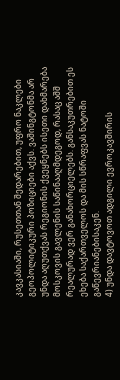კავკასიაში, რუსეთთან შედარებით, უფრო ნაკლები გეოპოლიტიკური პოზიციები აქვს. ვაშინგტონმა არ უნდა აღუთქვას რეგიონის ქვეყნებს ისეთი დახმარება მოსკოვის გავლენის საწინააღმდეგოდ, რასაც აშშ რეალურად ვერ განახორციელებს. განსაკუთრებით ეს ეხება საქართველოს და მის სწრაფვას ნატოში გაწევრიანებისაკენ.
4) უნდა დავტოვოთ ადგილი ევროკავშირის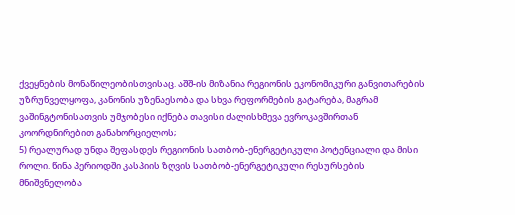ქვეყნების მონაწილეობისთვისაც. აშშ-ის მიზანია რეგიონის ეკონომიკური განვითარების უზრუნველყოფა, კანონის უზენაესობა და სხვა რეფორმების გატარება, მაგრამ ვაშინგტონისათვის უმჯობესი იქნება თავისი ძალისხმევა ევროკავშირთან კოორდნირებით განახორციელოს;
5) რეალურად უნდა შეფასდეს რეგიონის სათბობ-ენერგეტიკული პოტენციალი და მისი როლი. წინა პერიოდში კასპიის ზღვის სათბობ-ენერგეტიკული რესურსების მნიშვნელობა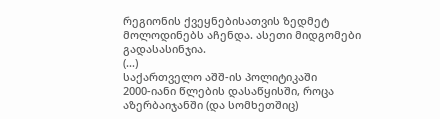რეგიონის ქვეყნებისათვის ზედმეტ მოლოდინებს აჩენდა. ასეთი მიდგომები გადასასინჯია.
(...)
საქართველო აშშ-ის პოლიტიკაში
2000-იანი წლების დასაწყისში, როცა აზერბაიჯანში (და სომხეთშიც)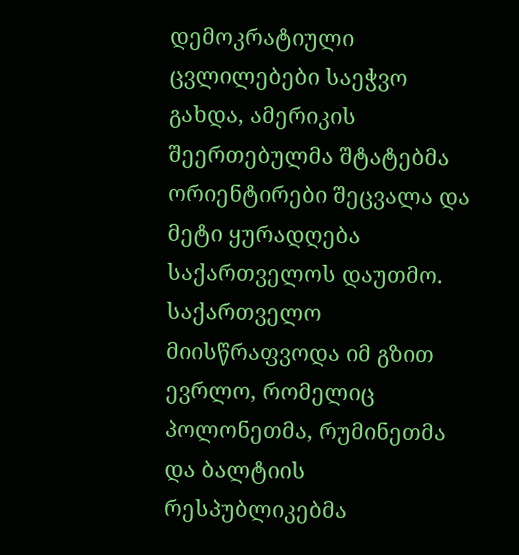დემოკრატიული ცვლილებები საეჭვო გახდა, ამერიკის შეერთებულმა შტატებმა ორიენტირები შეცვალა და მეტი ყურადღება საქართველოს დაუთმო. საქართველო მიისწრაფვოდა იმ გზით ევრლო, რომელიც პოლონეთმა, რუმინეთმა და ბალტიის რესპუბლიკებმა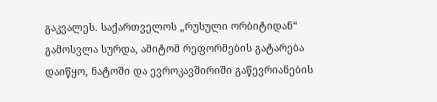გაკვალეს. საქართველოს „რუსული ორბიტიდან“ გამოსვლა სურდა, ამიტომ რეფორმების გატარება დაიწყო, ნატოში და ევროკავშირიში გაწევრიანების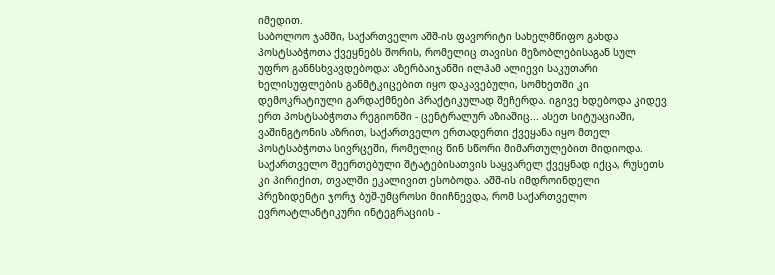იმედით.
საბოლოო ჯამში, საქართველო აშშ-ის ფავორიტი სახელმწიფო გახდა პოსტსაბჭოთა ქვეყნებს შორის, რომელიც თავისი მეზობლებისაგან სულ უფრო განნსხვავდებოდა: აზერბაიჯანში ილჰამ ალიევი საკუთარი ხელისუფლების განმტკიცებით იყო დაკავებული, სომხეთში კი დემოკრატიული გარდაქმნები პრაქტიკულად შეჩერდა. იგივე ხდებოდა კიდევ ერთ პოსტსაბჭოთა რეგიონში - ცენტრალურ აზიაშიც... ასეთ სიტუაციაში, ვაშინგტონის აზრით, საქართველო ერთადერთი ქვეყანა იყო მთელ პოსტსაბჭოთა სივრცეში, რომელიც წინ სწორი მიმართულებით მიდიოდა. საქართველო შეერთებული შტატებისათვის საყვარელ ქვეყნად იქცა, რუსეთს კი პირიქით, თვალში ეკალივით ესობოდა. აშშ-ის იმდროინდელი პრეზიდენტი ჯორჯ ბუშ-უმცროსი მიიჩნევდა, რომ საქართველო ევროატლანტიკური ინტეგრაციის -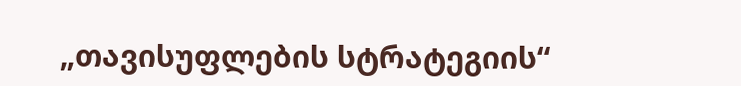„თავისუფლების სტრატეგიის“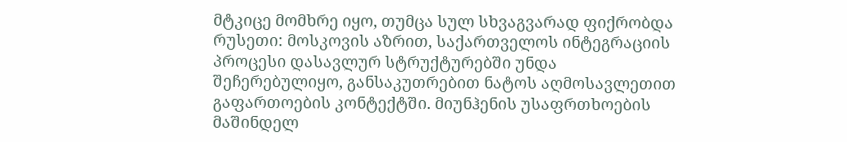მტკიცე მომხრე იყო, თუმცა სულ სხვაგვარად ფიქრობდა რუსეთი: მოსკოვის აზრით, საქართველოს ინტეგრაციის პროცესი დასავლურ სტრუქტურებში უნდა შეჩერებულიყო, განსაკუთრებით ნატოს აღმოსავლეთით გაფართოების კონტექტში. მიუნჰენის უსაფრთხოების მაშინდელ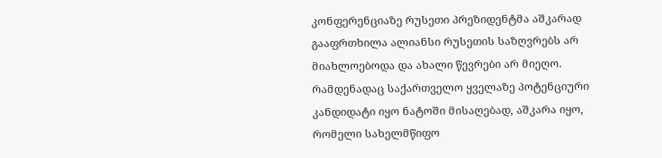კონფერენციაზე რუსეთი პრეზიდენტმა აშკარად გააფრთხილა ალიანსი რუსეთის საზღვრებს არ მიახლოებოდა და ახალი წევრები არ მიეღო. რამდენადაც საქართველო ყველაზე პოტენციური კანდიდატი იყო ნატოში მისაღებად, აშკარა იყო, რომელი სახელმწიფო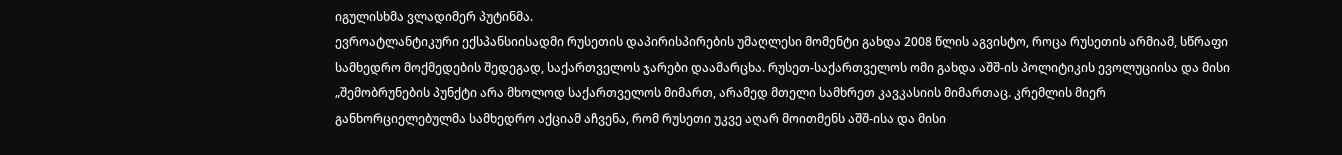იგულისხმა ვლადიმერ პუტინმა.
ევროატლანტიკური ექსპანსიისადმი რუსეთის დაპირისპირების უმაღლესი მომენტი გახდა 2008 წლის აგვისტო, როცა რუსეთის არმიამ, სწრაფი სამხედრო მოქმედების შედეგად, საქართველოს ჯარები დაამარცხა. რუსეთ-საქართველოს ომი გახდა აშშ-ის პოლიტიკის ევოლუციისა და მისი „შემობრუნების პუნქტი არა მხოლოდ საქართველოს მიმართ, არამედ მთელი სამხრეთ კავკასიის მიმართაც. კრემლის მიერ განხორციელებულმა სამხედრო აქციამ აჩვენა, რომ რუსეთი უკვე აღარ მოითმენს აშშ-ისა და მისი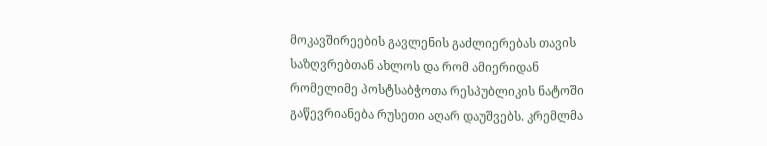მოკავშირეების გავლენის გაძლიერებას თავის საზღვრებთან ახლოს და რომ ამიერიდან რომელიმე პოსტსაბჭოთა რესპუბლიკის ნატოში გაწევრიანება რუსეთი აღარ დაუშვებს. კრემლმა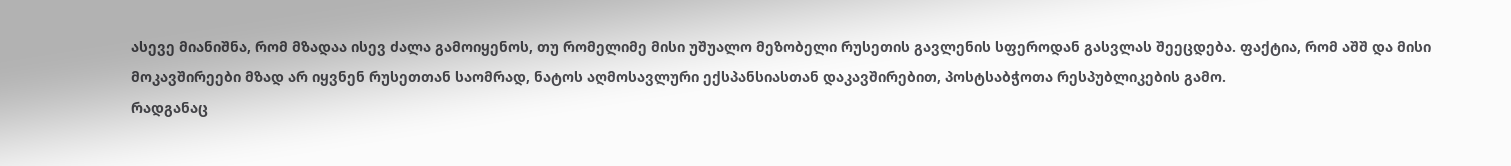ასევე მიანიშნა, რომ მზადაა ისევ ძალა გამოიყენოს, თუ რომელიმე მისი უშუალო მეზობელი რუსეთის გავლენის სფეროდან გასვლას შეეცდება. ფაქტია, რომ აშშ და მისი მოკავშირეები მზად არ იყვნენ რუსეთთან საომრად, ნატოს აღმოსავლური ექსპანსიასთან დაკავშირებით, პოსტსაბჭოთა რესპუბლიკების გამო.
რადგანაც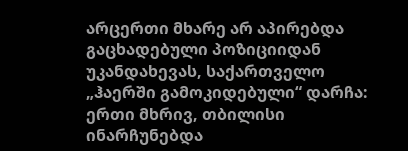არცერთი მხარე არ აპირებდა გაცხადებული პოზიციიდან უკანდახევას, საქართველო „ჰაერში გამოკიდებული“ დარჩა: ერთი მხრივ, თბილისი ინარჩუნებდა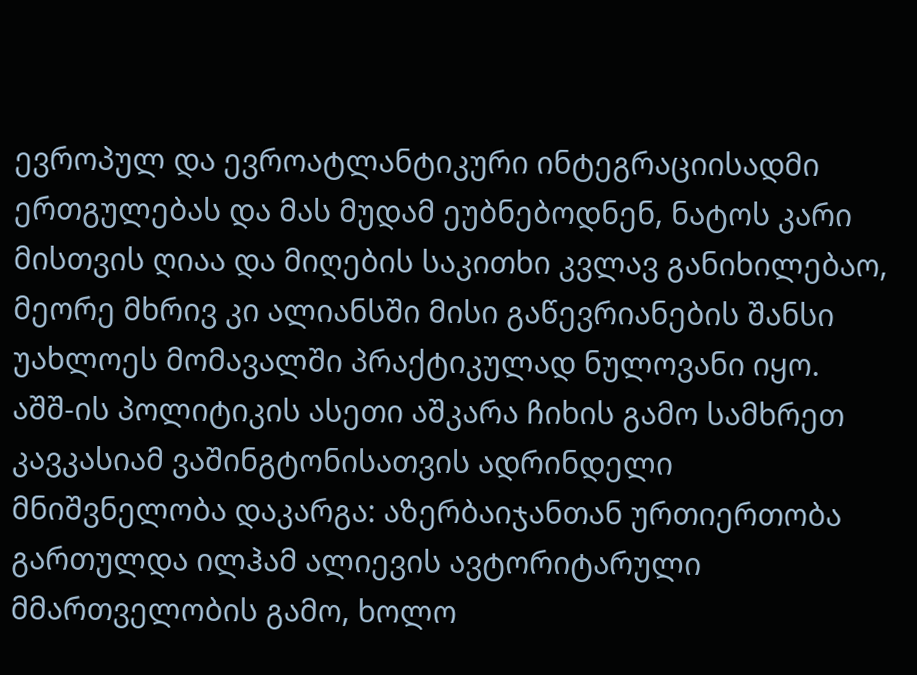ევროპულ და ევროატლანტიკური ინტეგრაციისადმი ერთგულებას და მას მუდამ ეუბნებოდნენ, ნატოს კარი მისთვის ღიაა და მიღების საკითხი კვლავ განიხილებაო, მეორე მხრივ კი ალიანსში მისი გაწევრიანების შანსი უახლოეს მომავალში პრაქტიკულად ნულოვანი იყო.
აშშ-ის პოლიტიკის ასეთი აშკარა ჩიხის გამო სამხრეთ კავკასიამ ვაშინგტონისათვის ადრინდელი მნიშვნელობა დაკარგა: აზერბაიჯანთან ურთიერთობა გართულდა ილჰამ ალიევის ავტორიტარული მმართველობის გამო, ხოლო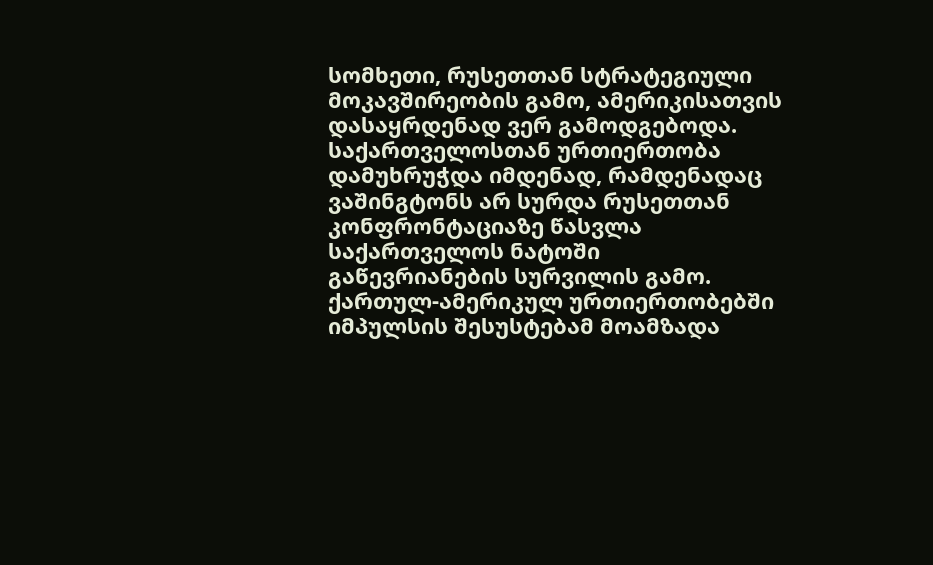სომხეთი, რუსეთთან სტრატეგიული მოკავშირეობის გამო, ამერიკისათვის დასაყრდენად ვერ გამოდგებოდა. საქართველოსთან ურთიერთობა დამუხრუჭდა იმდენად, რამდენადაც ვაშინგტონს არ სურდა რუსეთთან კონფრონტაციაზე წასვლა საქართველოს ნატოში გაწევრიანების სურვილის გამო.
ქართულ-ამერიკულ ურთიერთობებში იმპულსის შესუსტებამ მოამზადა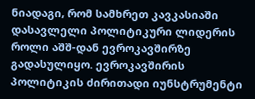ნიადაგი, რომ სამხრეთ კავკასიაში დასავლელი პოლიტიკური ლიდერის როლი აშშ-დან ევროკავშირზე გადასულიყო. ევროკავშირის პოლიტიკის ძირითადი იუნსტრუმენტი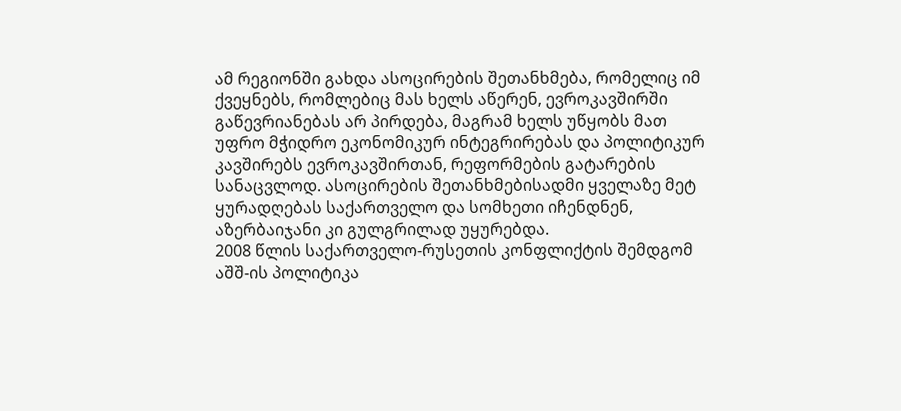ამ რეგიონში გახდა ასოცირების შეთანხმება, რომელიც იმ ქვეყნებს, რომლებიც მას ხელს აწერენ, ევროკავშირში გაწევრიანებას არ პირდება, მაგრამ ხელს უწყობს მათ უფრო მჭიდრო ეკონომიკურ ინტეგრირებას და პოლიტიკურ კავშირებს ევროკავშირთან, რეფორმების გატარების სანაცვლოდ. ასოცირების შეთანხმებისადმი ყველაზე მეტ ყურადღებას საქართველო და სომხეთი იჩენდნენ, აზერბაიჯანი კი გულგრილად უყურებდა.
2008 წლის საქართველო-რუსეთის კონფლიქტის შემდგომ აშშ-ის პოლიტიკა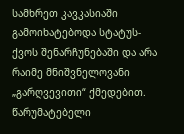სამხრეთ კავკასიაში გამოიხატებოდა სტატუს-ქვოს შენარჩუნებაში და არა რაიმე მნიშვნელოვანი „გარღვევითი“ ქმედებით. წარუმატებელი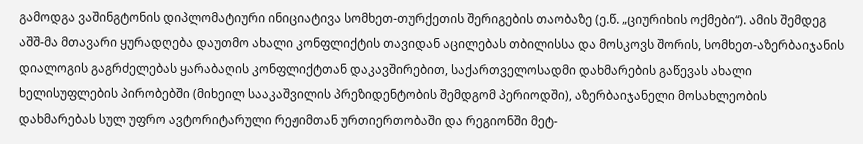გამოდგა ვაშინგტონის დიპლომატიური ინიციატივა სომხეთ-თურქეთის შერიგების თაობაზე (ე.წ. „ციურიხის ოქმები“). ამის შემდეგ აშშ-მა მთავარი ყურადღება დაუთმო ახალი კონფლიქტის თავიდან აცილებას თბილისსა და მოსკოვს შორის, სომხეთ-აზერბაიჯანის დიალოგის გაგრძელებას ყარაბაღის კონფლიქტთან დაკავშირებით, საქართველოსადმი დახმარების გაწევას ახალი ხელისუფლების პირობებში (მიხეილ სააკაშვილის პრეზიდენტობის შემდგომ პერიოდში), აზერბაიჯანელი მოსახლეობის დახმარებას სულ უფრო ავტორიტარული რეჟიმთან ურთიერთობაში და რეგიონში მეტ-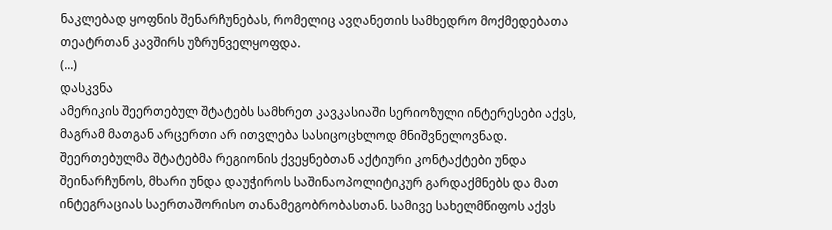ნაკლებად ყოფნის შენარჩუნებას, რომელიც ავღანეთის სამხედრო მოქმედებათა თეატრთან კავშირს უზრუნველყოფდა.
(...)
დასკვნა
ამერიკის შეერთებულ შტატებს სამხრეთ კავკასიაში სერიოზული ინტერესები აქვს, მაგრამ მათგან არცერთი არ ითვლება სასიცოცხლოდ მნიშვნელოვნად. შეერთებულმა შტატებმა რეგიონის ქვეყნებთან აქტიური კონტაქტები უნდა შეინარჩუნოს, მხარი უნდა დაუჭიროს საშინაოპოლიტიკურ გარდაქმნებს და მათ ინტეგრაციას საერთაშორისო თანამეგობრობასთან. სამივე სახელმწიფოს აქვს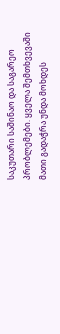საკუთარი საშინაო და საგარეო პრობლემები. ყველა შემთხვევაში მათი გადაჭრა უნდა მოხდეს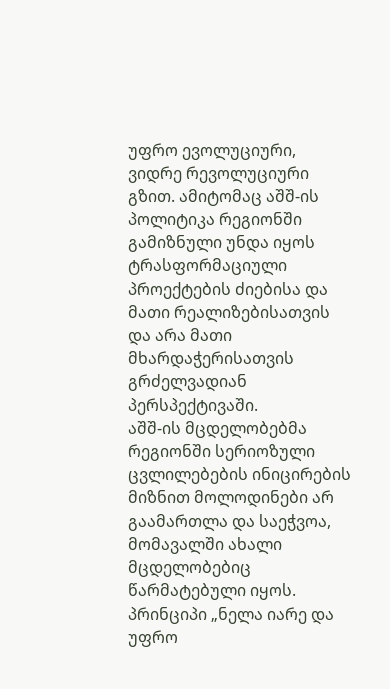უფრო ევოლუციური, ვიდრე რევოლუციური გზით. ამიტომაც აშშ-ის პოლიტიკა რეგიონში გამიზნული უნდა იყოს ტრასფორმაციული პროექტების ძიებისა და მათი რეალიზებისათვის და არა მათი მხარდაჭერისათვის გრძელვადიან პერსპექტივაში.
აშშ-ის მცდელობებმა რეგიონში სერიოზული ცვლილებების ინიცირების მიზნით მოლოდინები არ გაამართლა და საეჭვოა, მომავალში ახალი მცდელობებიც წარმატებული იყოს. პრინციპი „ნელა იარე და უფრო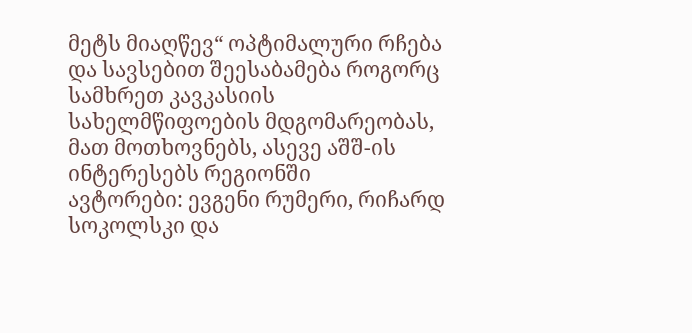მეტს მიაღწევ“ ოპტიმალური რჩება და სავსებით შეესაბამება როგორც სამხრეთ კავკასიის სახელმწიფოების მდგომარეობას, მათ მოთხოვნებს, ასევე აშშ-ის ინტერესებს რეგიონში
ავტორები: ევგენი რუმერი, რიჩარდ სოკოლსკი და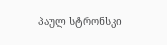პაულ სტრონსკი